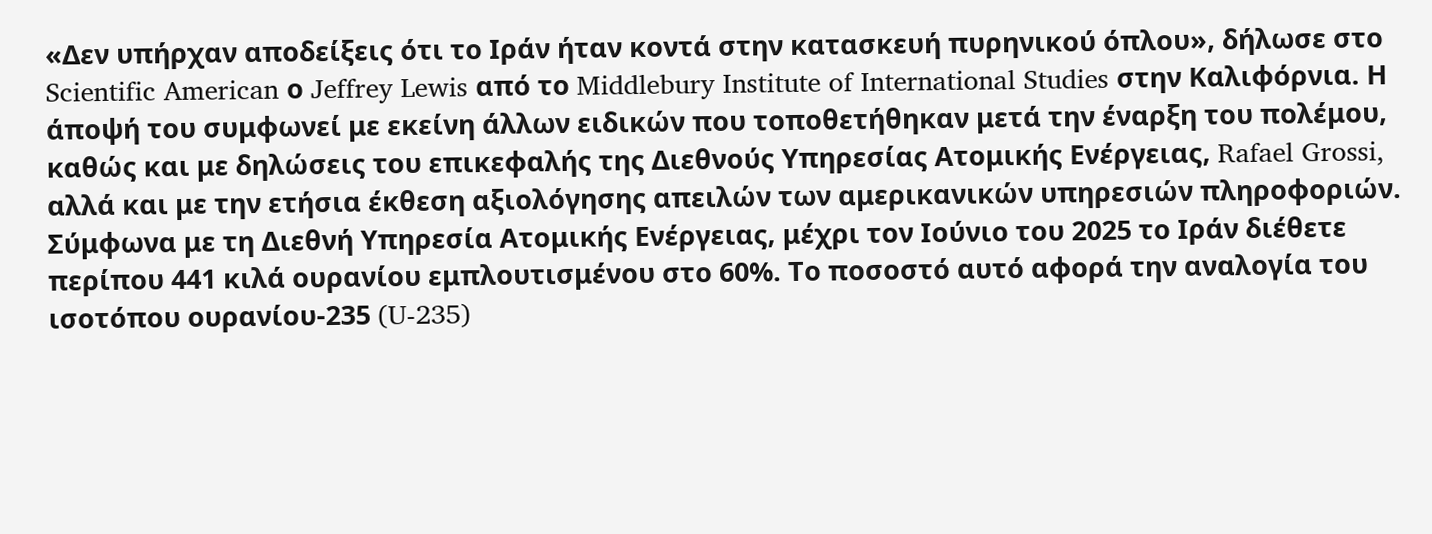«Δεν υπήρχαν αποδείξεις ότι το Ιράν ήταν κοντά στην κατασκευή πυρηνικού όπλου», δήλωσε στο Scientific American ο Jeffrey Lewis από το Middlebury Institute of International Studies στην Καλιφόρνια. Η άποψή του συμφωνεί με εκείνη άλλων ειδικών που τοποθετήθηκαν μετά την έναρξη του πολέμου, καθώς και με δηλώσεις του επικεφαλής της Διεθνούς Υπηρεσίας Ατομικής Ενέργειας, Rafael Grossi, αλλά και με την ετήσια έκθεση αξιολόγησης απειλών των αμερικανικών υπηρεσιών πληροφοριών.
Σύμφωνα με τη Διεθνή Υπηρεσία Ατομικής Ενέργειας, μέχρι τον Ιούνιο του 2025 το Ιράν διέθετε περίπου 441 κιλά ουρανίου εμπλουτισμένου στο 60%. Το ποσοστό αυτό αφορά την αναλογία του ισοτόπου ουρανίου-235 (U-235)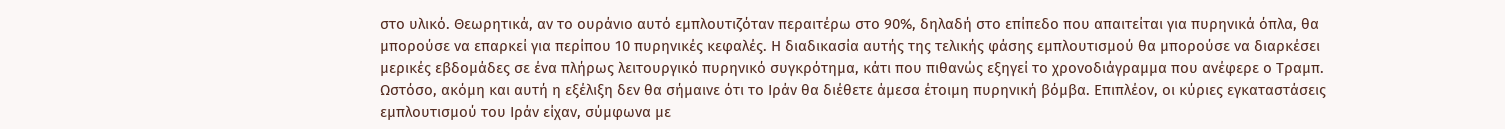στο υλικό. Θεωρητικά, αν το ουράνιο αυτό εμπλουτιζόταν περαιτέρω στο 90%, δηλαδή στο επίπεδο που απαιτείται για πυρηνικά όπλα, θα μπορούσε να επαρκεί για περίπου 10 πυρηνικές κεφαλές. Η διαδικασία αυτής της τελικής φάσης εμπλουτισμού θα μπορούσε να διαρκέσει μερικές εβδομάδες σε ένα πλήρως λειτουργικό πυρηνικό συγκρότημα, κάτι που πιθανώς εξηγεί το χρονοδιάγραμμα που ανέφερε ο Τραμπ. Ωστόσο, ακόμη και αυτή η εξέλιξη δεν θα σήμαινε ότι το Ιράν θα διέθετε άμεσα έτοιμη πυρηνική βόμβα. Επιπλέον, οι κύριες εγκαταστάσεις εμπλουτισμού του Ιράν είχαν, σύμφωνα με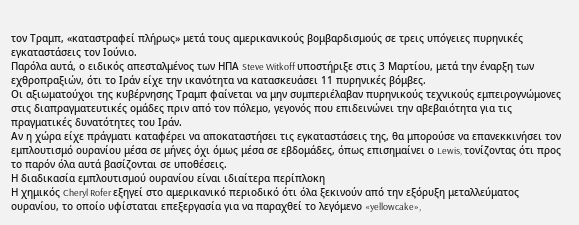τον Τραμπ, «καταστραφεί πλήρως» μετά τους αμερικανικούς βομβαρδισμούς σε τρεις υπόγειες πυρηνικές εγκαταστάσεις τον Ιούνιο.
Παρόλα αυτά, ο ειδικός απεσταλμένος των ΗΠΑ Steve Witkoff υποστήριξε στις 3 Μαρτίου, μετά την έναρξη των εχθροπραξιών, ότι το Ιράν είχε την ικανότητα να κατασκευάσει 11 πυρηνικές βόμβες.
Οι αξιωματούχοι της κυβέρνησης Τραμπ φαίνεται να μην συμπεριέλαβαν πυρηνικούς τεχνικούς εμπειρογνώμονες στις διαπραγματευτικές ομάδες πριν από τον πόλεμο, γεγονός που επιδεινώνει την αβεβαιότητα για τις πραγματικές δυνατότητες του Ιράν.
Αν η χώρα είχε πράγματι καταφέρει να αποκαταστήσει τις εγκαταστάσεις της, θα μπορούσε να επανεκκινήσει τον εμπλουτισμό ουρανίου μέσα σε μήνες όχι όμως μέσα σε εβδομάδες, όπως επισημαίνει ο Lewis, τονίζοντας ότι προς το παρόν όλα αυτά βασίζονται σε υποθέσεις.
Η διαδικασία εμπλουτισμού ουρανίου είναι ιδιαίτερα περίπλοκη
Η χημικός Cheryl Rofer εξηγεί στο αμερικανικό περιοδικό ότι όλα ξεκινούν από την εξόρυξη μεταλλεύματος ουρανίου, το οποίο υφίσταται επεξεργασία για να παραχθεί το λεγόμενο «yellowcake»,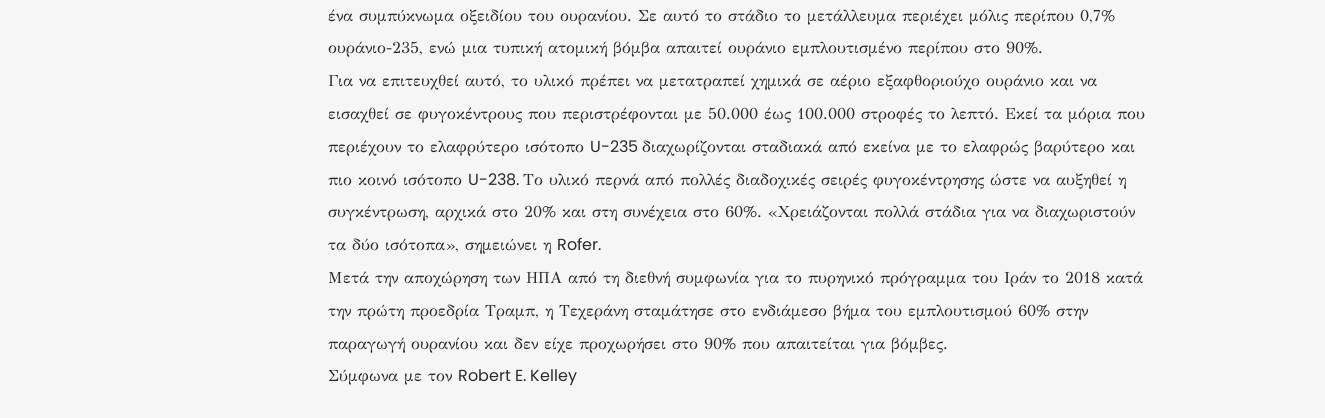ένα συμπύκνωμα οξειδίου του ουρανίου. Σε αυτό το στάδιο το μετάλλευμα περιέχει μόλις περίπου 0,7% ουράνιο-235, ενώ μια τυπική ατομική βόμβα απαιτεί ουράνιο εμπλουτισμένο περίπου στο 90%.
Για να επιτευχθεί αυτό, το υλικό πρέπει να μετατραπεί χημικά σε αέριο εξαφθοριούχο ουράνιο και να εισαχθεί σε φυγοκέντρους που περιστρέφονται με 50.000 έως 100.000 στροφές το λεπτό. Εκεί τα μόρια που περιέχουν το ελαφρύτερο ισότοπο U-235 διαχωρίζονται σταδιακά από εκείνα με το ελαφρώς βαρύτερο και πιο κοινό ισότοπο U-238. Το υλικό περνά από πολλές διαδοχικές σειρές φυγοκέντρησης ώστε να αυξηθεί η συγκέντρωση, αρχικά στο 20% και στη συνέχεια στο 60%. «Χρειάζονται πολλά στάδια για να διαχωριστούν τα δύο ισότοπα», σημειώνει η Rofer.
Μετά την αποχώρηση των ΗΠΑ από τη διεθνή συμφωνία για το πυρηνικό πρόγραμμα του Ιράν το 2018 κατά την πρώτη προεδρία Τραμπ, η Τεχεράνη σταμάτησε στο ενδιάμεσο βήμα του εμπλουτισμού 60% στην παραγωγή ουρανίου και δεν είχε προχωρήσει στο 90% που απαιτείται για βόμβες.
Σύμφωνα με τον Robert E. Kelley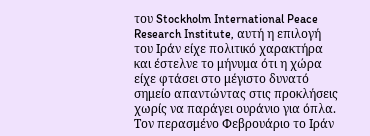του Stockholm International Peace Research Institute, αυτή η επιλογή του Ιράν είχε πολιτικό χαρακτήρα και έστελνε το μήνυμα ότι η χώρα είχε φτάσει στο μέγιστο δυνατό σημείο απαντώντας στις προκλήσεις χωρίς να παράγει ουράνιο για όπλα.
Τον περασμένο Φεβρουάριο το Ιράν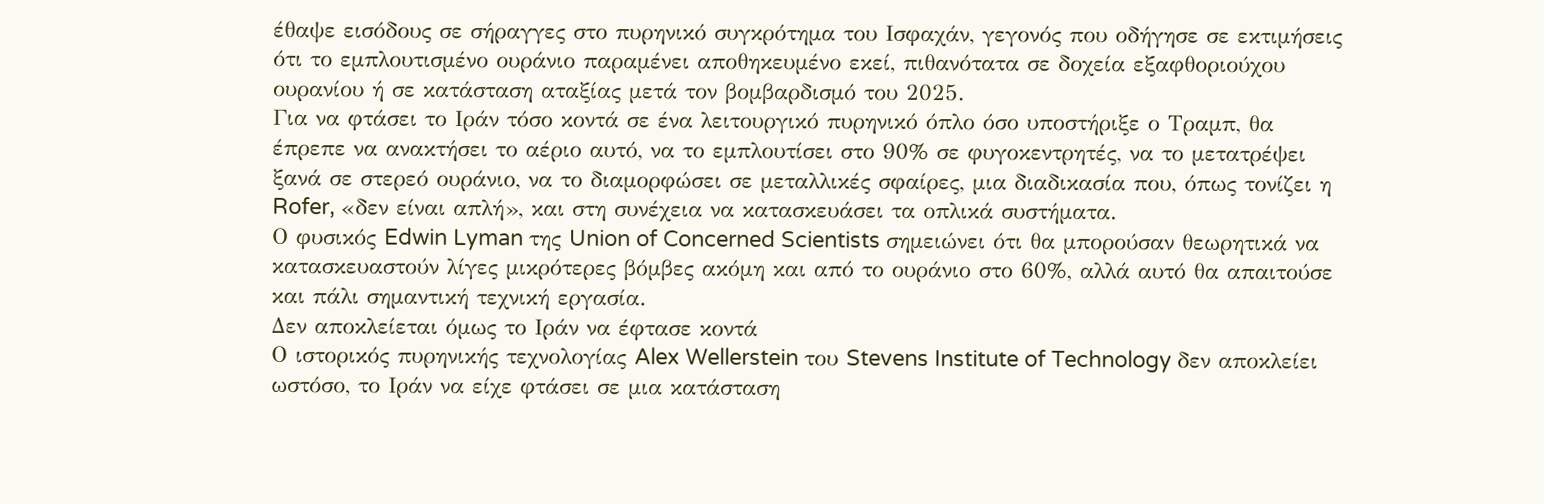έθαψε εισόδους σε σήραγγες στο πυρηνικό συγκρότημα του Ισφαχάν, γεγονός που οδήγησε σε εκτιμήσεις ότι το εμπλουτισμένο ουράνιο παραμένει αποθηκευμένο εκεί, πιθανότατα σε δοχεία εξαφθοριούχου ουρανίου ή σε κατάσταση αταξίας μετά τον βομβαρδισμό του 2025.
Για να φτάσει το Ιράν τόσο κοντά σε ένα λειτουργικό πυρηνικό όπλο όσο υποστήριξε ο Τραμπ, θα έπρεπε να ανακτήσει το αέριο αυτό, να το εμπλουτίσει στο 90% σε φυγοκεντρητές, να το μετατρέψει ξανά σε στερεό ουράνιο, να το διαμορφώσει σε μεταλλικές σφαίρες, μια διαδικασία που, όπως τονίζει η Rofer, «δεν είναι απλή», και στη συνέχεια να κατασκευάσει τα οπλικά συστήματα.
Ο φυσικός Edwin Lyman της Union of Concerned Scientists σημειώνει ότι θα μπορούσαν θεωρητικά να κατασκευαστούν λίγες μικρότερες βόμβες ακόμη και από το ουράνιο στο 60%, αλλά αυτό θα απαιτούσε και πάλι σημαντική τεχνική εργασία.
Δεν αποκλείεται όμως το Ιράν να έφτασε κοντά
Ο ιστορικός πυρηνικής τεχνολογίας Alex Wellerstein του Stevens Institute of Technology δεν αποκλείει ωστόσο, το Ιράν να είχε φτάσει σε μια κατάσταση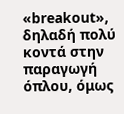«breakout», δηλαδή πολύ κοντά στην παραγωγή όπλου, όμως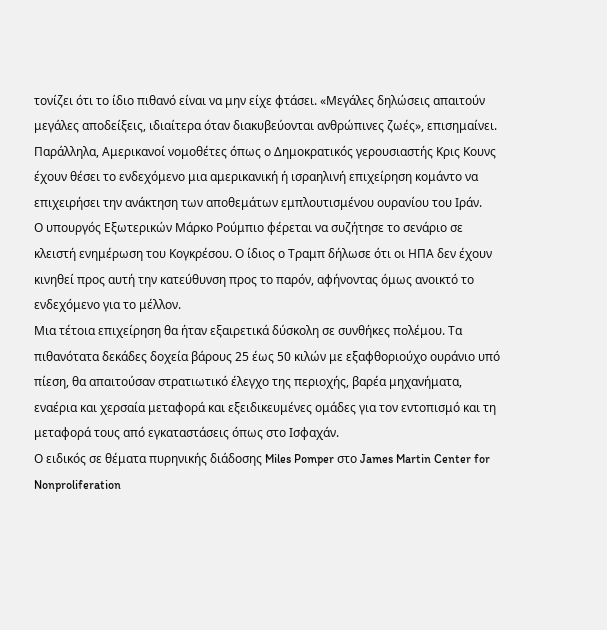τονίζει ότι το ίδιο πιθανό είναι να μην είχε φτάσει. «Μεγάλες δηλώσεις απαιτούν μεγάλες αποδείξεις, ιδιαίτερα όταν διακυβεύονται ανθρώπινες ζωές», επισημαίνει.
Παράλληλα, Αμερικανοί νομοθέτες όπως ο Δημοκρατικός γερουσιαστής Κρις Κουνς έχουν θέσει το ενδεχόμενο μια αμερικανική ή ισραηλινή επιχείρηση κομάντο να επιχειρήσει την ανάκτηση των αποθεμάτων εμπλουτισμένου ουρανίου του Ιράν.
Ο υπουργός Εξωτερικών Μάρκο Ρούμπιο φέρεται να συζήτησε το σενάριο σε κλειστή ενημέρωση του Κογκρέσου. Ο ίδιος ο Τραμπ δήλωσε ότι οι ΗΠΑ δεν έχουν κινηθεί προς αυτή την κατεύθυνση προς το παρόν, αφήνοντας όμως ανοικτό το ενδεχόμενο για το μέλλον.
Μια τέτοια επιχείρηση θα ήταν εξαιρετικά δύσκολη σε συνθήκες πολέμου. Τα πιθανότατα δεκάδες δοχεία βάρους 25 έως 50 κιλών με εξαφθοριούχο ουράνιο υπό πίεση, θα απαιτούσαν στρατιωτικό έλεγχο της περιοχής, βαρέα μηχανήματα, εναέρια και χερσαία μεταφορά και εξειδικευμένες ομάδες για τον εντοπισμό και τη μεταφορά τους από εγκαταστάσεις όπως στο Ισφαχάν.
Ο ειδικός σε θέματα πυρηνικής διάδοσης Miles Pomper στο James Martin Center for Nonproliferation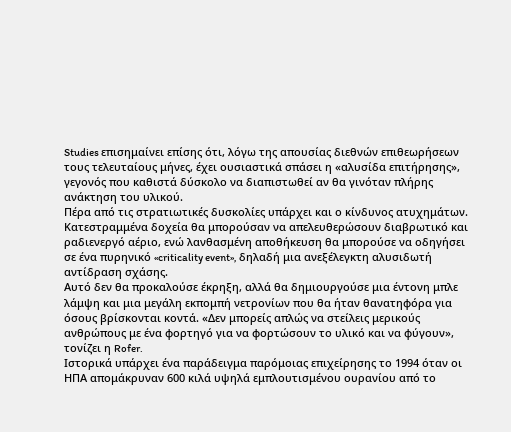Studies επισημαίνει επίσης ότι, λόγω της απουσίας διεθνών επιθεωρήσεων τους τελευταίους μήνες, έχει ουσιαστικά σπάσει η «αλυσίδα επιτήρησης», γεγονός που καθιστά δύσκολο να διαπιστωθεί αν θα γινόταν πλήρης ανάκτηση του υλικού.
Πέρα από τις στρατιωτικές δυσκολίες υπάρχει και ο κίνδυνος ατυχημάτων. Κατεστραμμένα δοχεία θα μπορούσαν να απελευθερώσουν διαβρωτικό και ραδιενεργό αέριο, ενώ λανθασμένη αποθήκευση θα μπορούσε να οδηγήσει σε ένα πυρηνικό «criticality event», δηλαδή μια ανεξέλεγκτη αλυσιδωτή αντίδραση σχάσης.
Αυτό δεν θα προκαλούσε έκρηξη, αλλά θα δημιουργούσε μια έντονη μπλε λάμψη και μια μεγάλη εκπομπή νετρονίων που θα ήταν θανατηφόρα για όσους βρίσκονται κοντά. «Δεν μπορείς απλώς να στείλεις μερικούς ανθρώπους με ένα φορτηγό για να φορτώσουν το υλικό και να φύγουν», τονίζει η Rofer.
Ιστορικά υπάρχει ένα παράδειγμα παρόμοιας επιχείρησης το 1994 όταν οι ΗΠΑ απομάκρυναν 600 κιλά υψηλά εμπλουτισμένου ουρανίου από το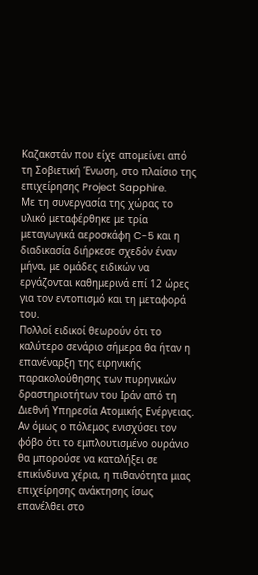Καζακστάν που είχε απομείνει από τη Σοβιετική Ένωση, στο πλαίσιο της επιχείρησης Project Sapphire.
Με τη συνεργασία της χώρας το υλικό μεταφέρθηκε με τρία μεταγωγικά αεροσκάφη C-5 και η διαδικασία διήρκεσε σχεδόν έναν μήνα, με ομάδες ειδικών να εργάζονται καθημερινά επί 12 ώρες για τον εντοπισμό και τη μεταφορά του.
Πολλοί ειδικοί θεωρούν ότι το καλύτερο σενάριο σήμερα θα ήταν η επανέναρξη της ειρηνικής παρακολούθησης των πυρηνικών δραστηριοτήτων του Ιράν από τη Διεθνή Υπηρεσία Ατομικής Ενέργειας. Αν όμως ο πόλεμος ενισχύσει τον φόβο ότι το εμπλουτισμένο ουράνιο θα μπορούσε να καταλήξει σε επικίνδυνα χέρια, η πιθανότητα μιας επιχείρησης ανάκτησης ίσως επανέλθει στο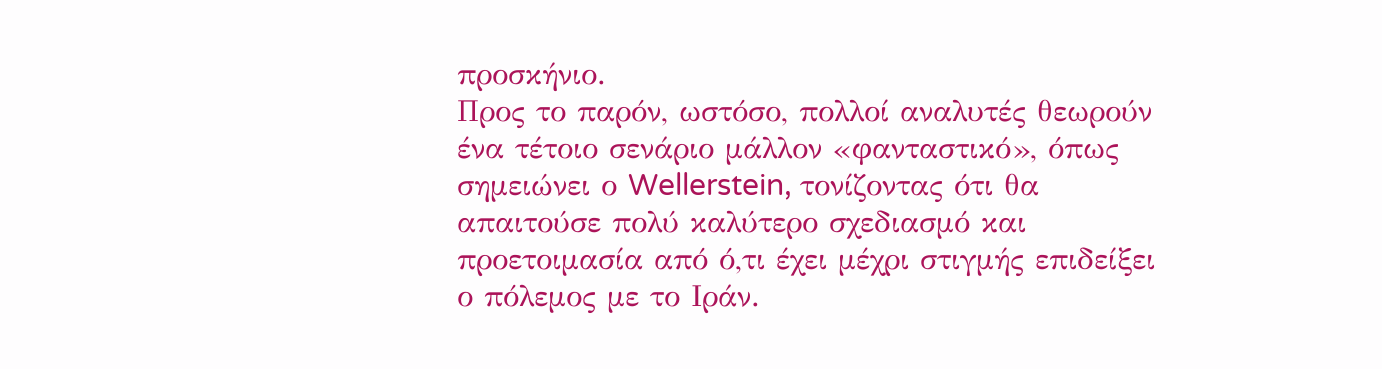προσκήνιο.
Προς το παρόν, ωστόσο, πολλοί αναλυτές θεωρούν ένα τέτοιο σενάριο μάλλον «φανταστικό», όπως σημειώνει ο Wellerstein, τονίζοντας ότι θα απαιτούσε πολύ καλύτερο σχεδιασμό και προετοιμασία από ό,τι έχει μέχρι στιγμής επιδείξει ο πόλεμος με το Ιράν.